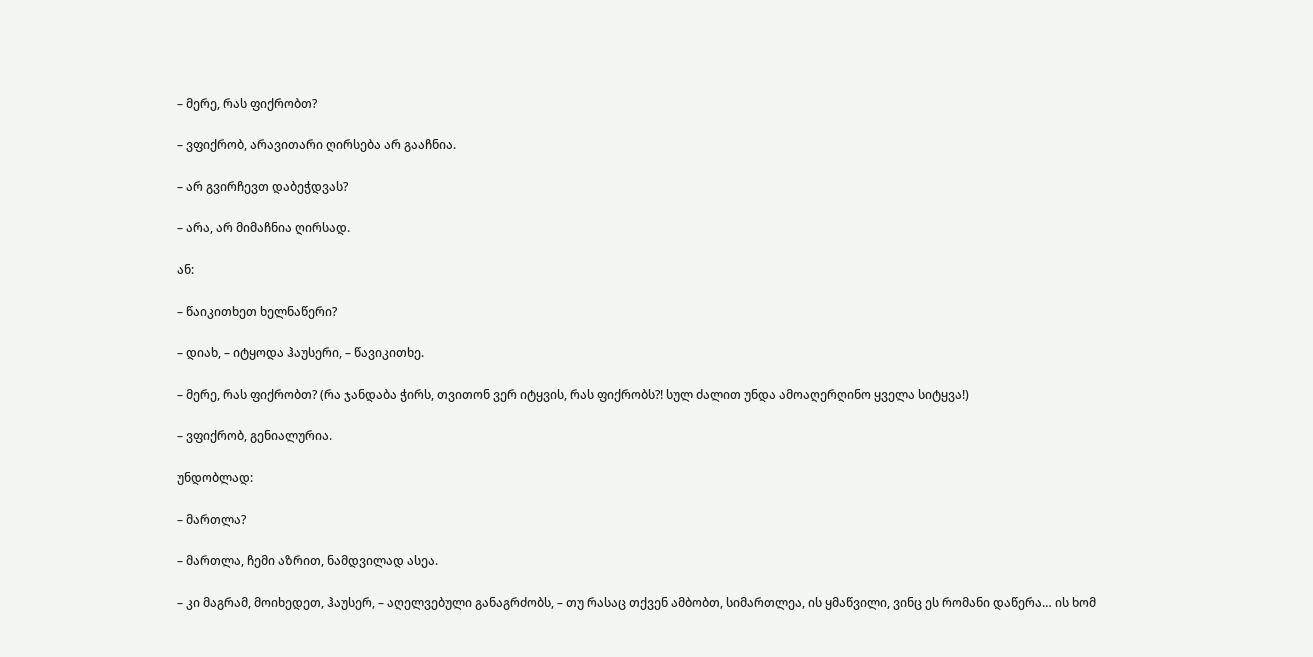– მერე, რას ფიქრობთ?

– ვფიქრობ, არავითარი ღირსება არ გააჩნია.

– არ გვირჩევთ დაბეჭდვას?

– არა, არ მიმაჩნია ღირსად.

ან:

– წაიკითხეთ ხელნაწერი?

– დიახ, – იტყოდა ჰაუსერი, – წავიკითხე.

– მერე, რას ფიქრობთ? (რა ჯანდაბა ჭირს, თვითონ ვერ იტყვის, რას ფიქრობს?! სულ ძალით უნდა ამოაღერღინო ყველა სიტყვა!)

– ვფიქრობ, გენიალურია.

უნდობლად:

– მართლა?

– მართლა, ჩემი აზრით, ნამდვილად ასეა.

– კი მაგრამ, მოიხედეთ, ჰაუსერ, – აღელვებული განაგრძობს, – თუ რასაც თქვენ ამბობთ, სიმართლეა, ის ყმაწვილი, ვინც ეს რომანი დაწერა… ის ხომ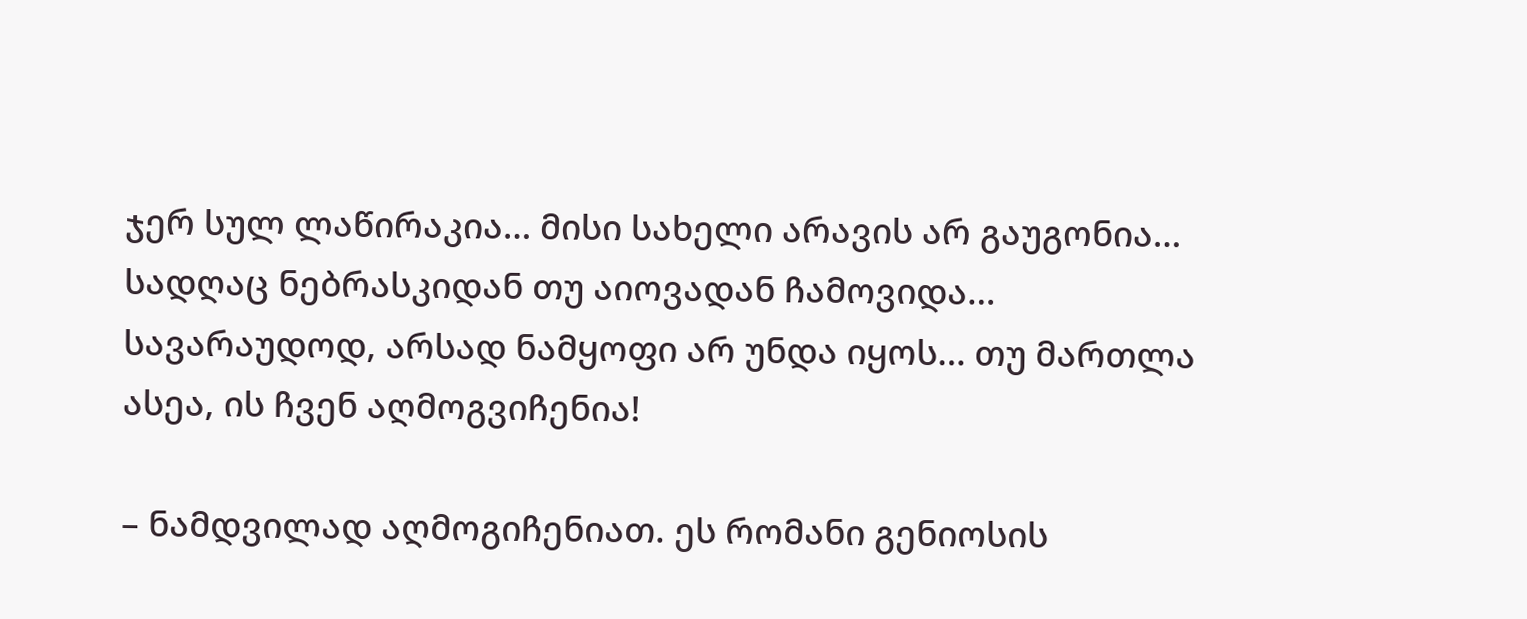ჯერ სულ ლაწირაკია… მისი სახელი არავის არ გაუგონია… სადღაც ნებრასკიდან თუ აიოვადან ჩამოვიდა… სავარაუდოდ, არსად ნამყოფი არ უნდა იყოს… თუ მართლა ასეა, ის ჩვენ აღმოგვიჩენია!

– ნამდვილად აღმოგიჩენიათ. ეს რომანი გენიოსის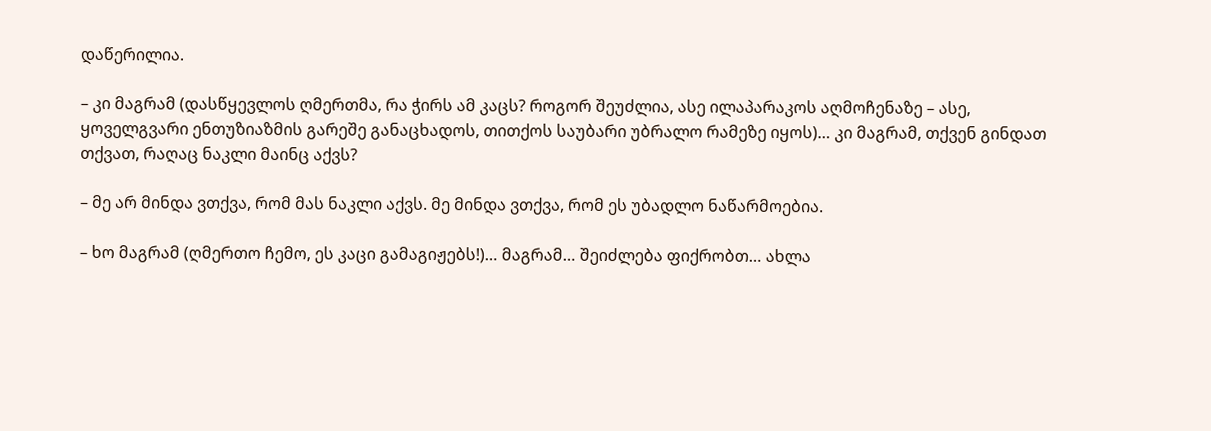დაწერილია.

– კი მაგრამ (დასწყევლოს ღმერთმა, რა ჭირს ამ კაცს? როგორ შეუძლია, ასე ილაპარაკოს აღმოჩენაზე – ასე, ყოველგვარი ენთუზიაზმის გარეშე განაცხადოს, თითქოს საუბარი უბრალო რამეზე იყოს)… კი მაგრამ, თქვენ გინდათ თქვათ, რაღაც ნაკლი მაინც აქვს?

– მე არ მინდა ვთქვა, რომ მას ნაკლი აქვს. მე მინდა ვთქვა, რომ ეს უბადლო ნაწარმოებია.

– ხო მაგრამ (ღმერთო ჩემო, ეს კაცი გამაგიჟებს!)… მაგრამ… შეიძლება ფიქრობთ… ახლა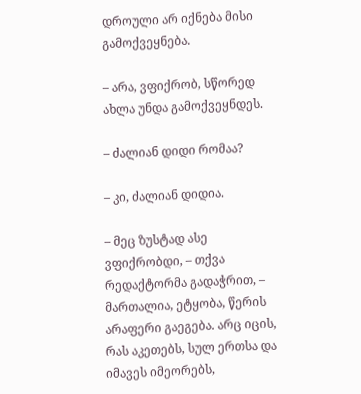დროული არ იქნება მისი გამოქვეყნება.

– არა, ვფიქრობ, სწორედ ახლა უნდა გამოქვეყნდეს.

– ძალიან დიდი რომაა?

– კი, ძალიან დიდია.

– მეც ზუსტად ასე ვფიქრობდი, – თქვა რედაქტორმა გადაჭრით, – მართალია, ეტყობა, წერის არაფერი გაეგება. არც იცის, რას აკეთებს, სულ ერთსა და იმავეს იმეორებს,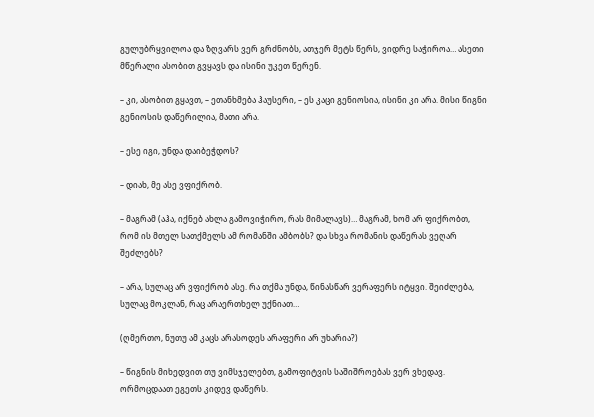გულუბრყვილოა და ზღვარს ვერ გრძნობს, ათჯერ მეტს წერს, ვიდრე საჭიროა… ასეთი მწერალი ასობით გვყავს და ისინი უკეთ წერენ.

– კი, ასობით გყავთ, – ეთანხმება ჰაუსერი, – ეს კაცი გენიოსია, ისინი კი არა. მისი წიგნი გენიოსის დაწერილია, მათი არა.

– ესე იგი, უნდა დაიბეჭდოს?

– დიახ, მე ასე ვფიქრობ.

– მაგრამ (აჰა, იქნებ ახლა გამოვიჭირო, რას მიმალავს)… მაგრამ, ხომ არ ფიქრობთ, რომ ის მთელ სათქმელს ამ რომანში ამბობს? და სხვა რომანის დაწერას ვეღარ შეძლებს?

– არა, სულაც არ ვფიქრობ ასე. რა თქმა უნდა, წინასწარ ვერაფერს იტყვი. შეიძლება, სულაც მოკლან, რაც არაერთხელ უქნიათ…

(ღმერთო, ნუთუ ამ კაცს არასოდეს არაფერი არ უხარია?)

– წიგნის მიხედვით თუ ვიმსჯელებთ, გამოფიტვის საშიშროებას ვერ ვხედავ. ორმოცდაათ ეგეთს კიდევ დაწერს.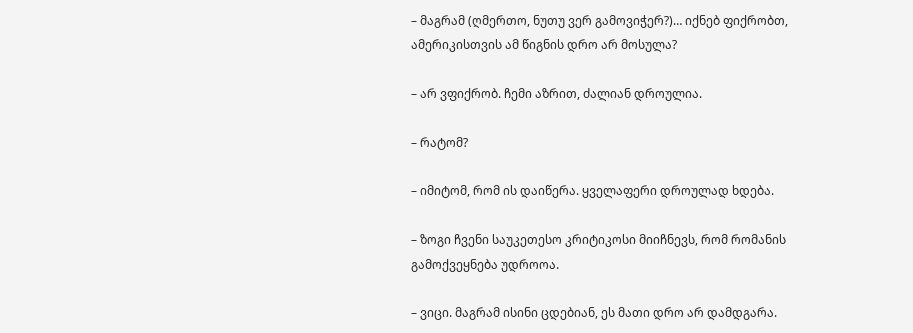– მაგრამ (ღმერთო, ნუთუ ვერ გამოვიჭერ?)… იქნებ ფიქრობთ, ამერიკისთვის ამ წიგნის დრო არ მოსულა?

– არ ვფიქრობ. ჩემი აზრით, ძალიან დროულია.

– რატომ?

– იმიტომ, რომ ის დაიწერა. ყველაფერი დროულად ხდება.

– ზოგი ჩვენი საუკეთესო კრიტიკოსი მიიჩნევს, რომ რომანის გამოქვეყნება უდროოა.

– ვიცი. მაგრამ ისინი ცდებიან, ეს მათი დრო არ დამდგარა.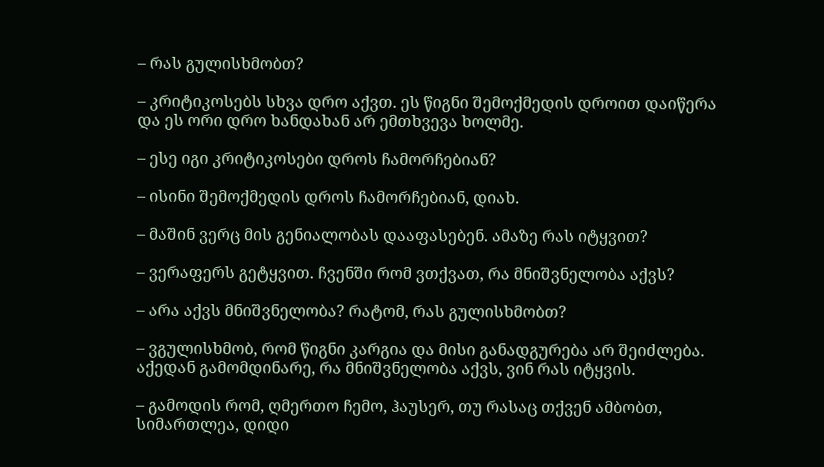– რას გულისხმობთ?

– კრიტიკოსებს სხვა დრო აქვთ. ეს წიგნი შემოქმედის დროით დაიწერა და ეს ორი დრო ხანდახან არ ემთხვევა ხოლმე.

– ესე იგი კრიტიკოსები დროს ჩამორჩებიან?

– ისინი შემოქმედის დროს ჩამორჩებიან, დიახ.

– მაშინ ვერც მის გენიალობას დააფასებენ. ამაზე რას იტყვით?

– ვერაფერს გეტყვით. ჩვენში რომ ვთქვათ, რა მნიშვნელობა აქვს?

– არა აქვს მნიშვნელობა? რატომ, რას გულისხმობთ?

– ვგულისხმობ, რომ წიგნი კარგია და მისი განადგურება არ შეიძლება. აქედან გამომდინარე, რა მნიშვნელობა აქვს, ვინ რას იტყვის.

– გამოდის რომ, ღმერთო ჩემო, ჰაუსერ, თუ რასაც თქვენ ამბობთ, სიმართლეა, დიდი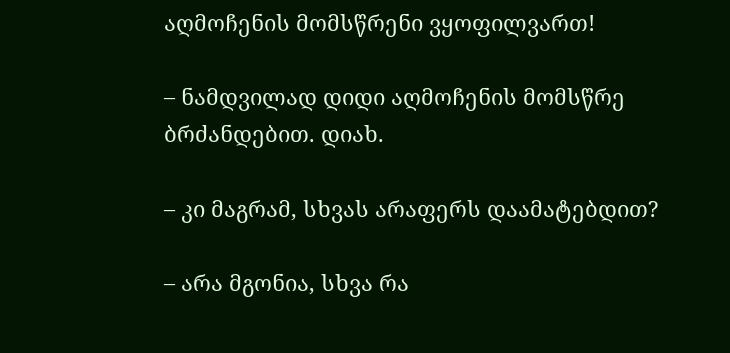აღმოჩენის მომსწრენი ვყოფილვართ!

– ნამდვილად დიდი აღმოჩენის მომსწრე ბრძანდებით. დიახ.

– კი მაგრამ, სხვას არაფერს დაამატებდით?

– არა მგონია, სხვა რა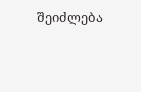შეიძლება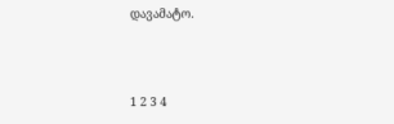დავამატო.



1 2 3 4